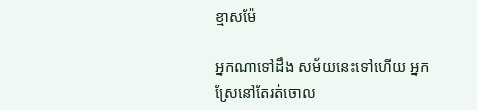ខ្មាសម៉ែ

អ្នកណាទៅដឹង សម័យនេះទៅហើយ អ្នកស្រែនៅតែរត់ចោល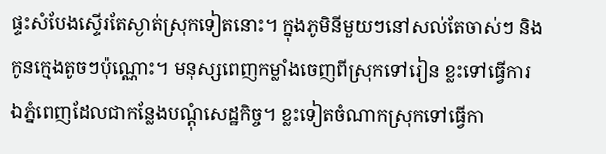ផ្ទះសំបែងស្ទើរតែស្ងាត់ស្រុកទៀតនោះ។ ក្នុងភូមិនីមួយៗនៅសល់តែចាស់ៗ និងកូនក្មេងតូចៗប៉ុណ្ណោះ។ មនុស្សពេញកម្លាំងចេញពីស្រុកទៅរៀន ខ្លះទៅធ្វើការឯភ្នំពេញដែលជាកន្លែងបណ្ដុំសេដ្ឋកិច្ច។ ខ្លះទៀតចំណាកស្រុកទៅធ្វើកា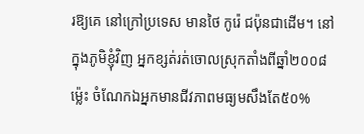រឱ្យគេ នៅក្រៅប្រទេស មានថៃ កូរ៉េ ជប៉ុនជាដើម។ នៅក្នុងភូមិខ្ញុំវិញ អ្នកខ្សត់រត់ចោលស្រុកតាំងពីឆ្នាំ២០០៨ម្ល៉េះ ចំណែកឯអ្នកមានជីវភាពមធ្យមសឹងតែ៥០%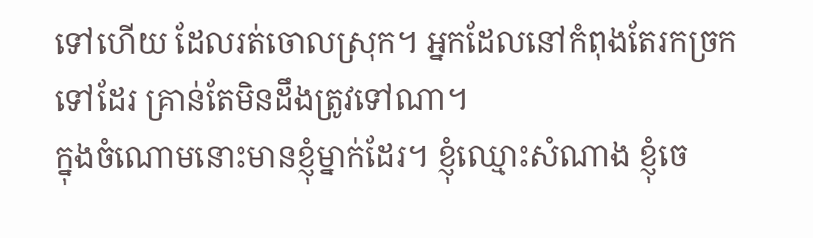ទៅហើយ ដែលរត់ចោលស្រុក។ អ្នកដែលនៅកំពុងតែរកច្រកទៅដែរ គ្រាន់តែមិនដឹងត្រូវទៅណា។
ក្នុងចំណោមនោះមានខ្ញុំម្នាក់ដែរ។ ខ្ញុំឈ្មោះសំណាង ខ្ញុំចេ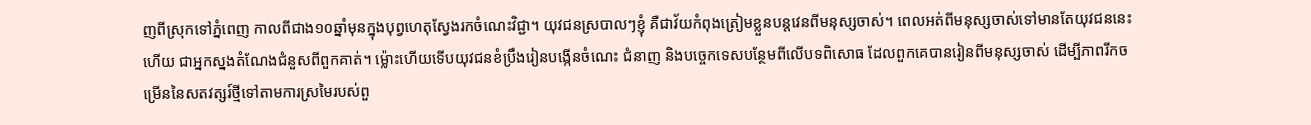ញពីស្រុកទៅភ្នំពេញ កាលពីជាង១០ឆ្នាំមុនក្នុងបុព្វហេតុស្វែងរកចំណេះវិជ្ជា។ យុវជនស្របាលៗខ្ញុំ គឺជាវ័យកំពុងត្រៀមខ្លួនបន្តវេនពីមនុស្សចាស់។ ពេលអត់ពីមនុស្សចាស់ទៅមានតែយុវជននេះហើយ ជាអ្នកស្នងតំណែងជំនួសពីពួកគាត់។ ម្ល៉ោះហើយទើបយុវជនខំប្រឹងរៀនបង្កើនចំណេះ ជំនាញ និងបច្ចេកទេសបន្ថែមពីលើបទពិសោធ ដែលពួកគេបានរៀនពីមនុស្សចាស់ ដើម្បីភាពរីកចម្រើននៃសតវត្សរ៍ថ្មីទៅតាមការស្រមៃរបស់ពួ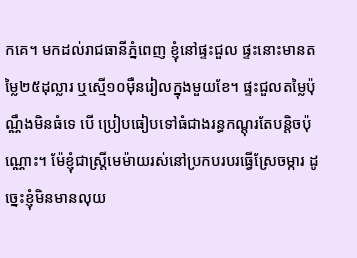កគេ។ មកដល់រាជធានីភ្នំពេញ ខ្ញុំនៅផ្ទះជួល ផ្ទះនោះមានតម្លៃ២៥ដុល្លារ ឬស្មើ១០ម៉ឺនរៀលក្នុងមួយខែ។ ផ្ទះជួលតម្លៃប៉ុណ្ណឹងមិនធំទេ បើ ប្រៀបធៀបទៅធំជាងរន្ធកណ្ដុរតែបន្ដិចប៉ុណ្ណោះ។ ម៉ែខ្ញុំជាស្ត្រីមេម៉ាយរស់នៅប្រកបរបរធ្វើស្រែចម្ការ ដូច្នេះខ្ញុំមិនមានលុយ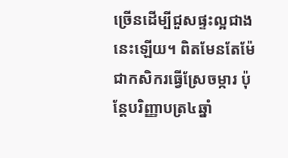ច្រើនដើម្បីជួសផ្ទះល្អជាងនេះឡើយ។ ពិតមែនតែម៉ែជាកសិករធ្វើស្រែចម្ការ ប៉ុន្តែបរិញ្ញាបត្រ៤ឆ្នាំ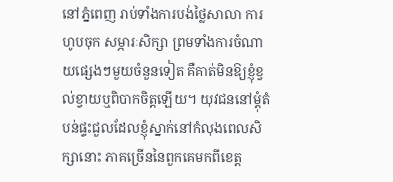នៅភ្នំពេញ រាប់ទាំងការបង់ថ្លៃសាលា ការហូបចុក សម្ភារៈសិក្សា ព្រមទាំងការចំណាយផ្សេងៗមួយចំនួនទៀត គឺគាត់មិនឱ្យខ្ញុំខ្វល់ខ្វាយឬពិបាកចិត្តឡើយ។ យុវជននៅម្ដុំតំបន់ផ្ទះជួលដែលខ្ញុំស្នាក់នៅកំលុងពេលសិក្សានោះ ភាគច្រើននៃពួកគេមកពីខេត្ត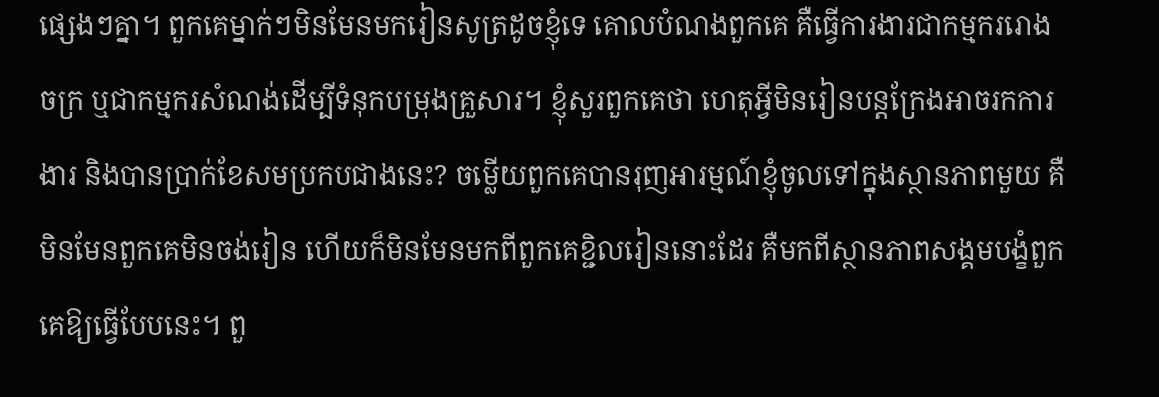ផ្សេងៗគ្នា។ ពួកគេម្នាក់ៗមិនមែនមករៀនសូត្រដូចខ្ញុំទេ គោលបំណងពួកគេ គឺធ្វើការងារជាកម្មកររោងចក្រ ឬជាកម្មករសំណង់ដើម្បីទំនុកបម្រុងគ្រួសារ។ ខ្ញុំសួរពួកគេថា ហេតុអ្វីមិនរៀនបន្តក្រែងអាចរកការងារ និងបានប្រាក់ខែសមប្រកបជាងនេះ? ចម្លើយពួកគេបានរុញអារម្មណ៍ខ្ញុំចូលទៅក្នុងស្ថានភាពមួយ គឺមិនមែនពួកគេមិនចង់រៀន ហើយក៏មិនមែនមកពីពួកគេខ្ជិលរៀននោះដែរ គឺមកពីស្ថានភាពសង្គមបង្ខំពួកគេឱ្យធ្វើបែបនេះ។ ពួ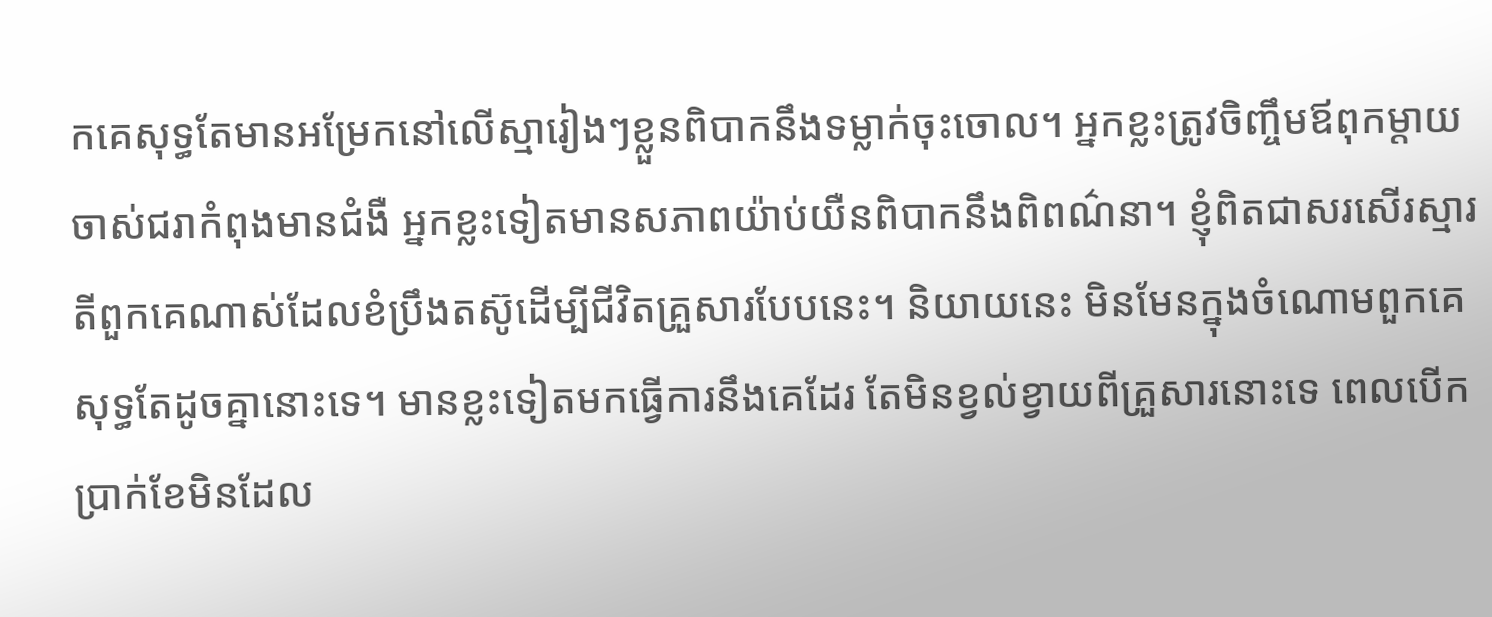កគេសុទ្ធតែមានអម្រែកនៅលើស្មារៀងៗខ្លួនពិបាកនឹងទម្លាក់ចុះចោល។ អ្នកខ្លះត្រូវចិញ្ចឹមឪពុកម្ដាយចាស់ជរាកំពុងមានជំងឺ អ្នកខ្លះទៀតមានសភាពយ៉ាប់យឺនពិបាកនឹងពិពណ៌នា។ ខ្ញុំពិតជាសរសើរស្មារតីពួកគេណាស់ដែលខំប្រឹងតស៊ូដើម្បីជីវិតគ្រួសារបែបនេះ។ និយាយនេះ មិនមែនក្នុងចំណោមពួកគេសុទ្ធតែដូចគ្នានោះទេ។ មានខ្លះទៀតមកធ្វើការនឹងគេដែរ តែមិនខ្វល់ខ្វាយពីគ្រួសារនោះទេ ពេលបើកប្រាក់ខែមិនដែល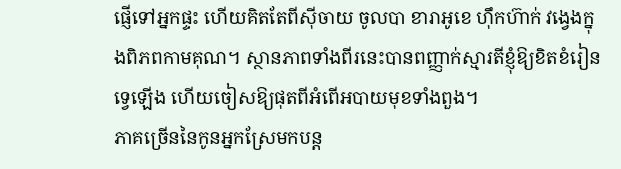ផ្ញើទៅអ្នកផ្ទះ ហើយគិតតែពីស៊ីចាយ ចូលបា ខារាអូខេ ហ៊ឹកហ៊ាក់ វង្វេងក្នុងពិភពកាមគុណ។ ស្ថានភាពទាំងពីរនេះបានពញ្ញាក់ស្មារតីខ្ញុំឱ្យខិតខំរៀនទ្វេឡើង ហើយចៀសឱ្យផុតពីអំពើអបាយមុខទាំងពួង។
ភាគច្រើននៃកូនអ្នកស្រែមកបន្ត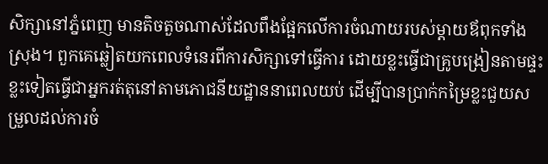សិក្សានៅភ្នំពេញ មានតិចតួចណាស់ដែលពឹងផ្អែកលើការចំណាយរបស់ម្ដាយឪពុកទាំងស្រុង។ ពួកគេឆ្លៀតយកពេលទំនេរពីការសិក្សាទៅធ្វើការ ដោយខ្លះធ្វើជាគ្រូបង្រៀនតាមផ្ទះ ខ្លះទៀតធ្វើជាអ្នករត់តុនៅតាមភោជនីយដ្ឋាននាពេលយប់ ដើម្បីបានប្រាក់កម្រៃខ្លះជួយសម្រួលដល់ការចំ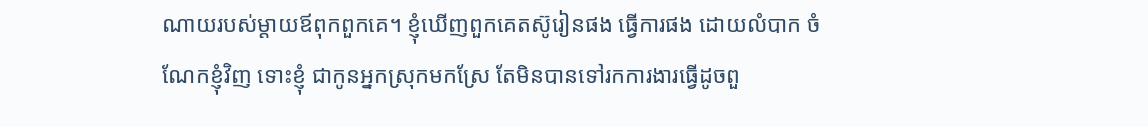ណាយរបស់ម្ដាយឪពុកពួកគេ។ ខ្ញុំឃើញពួកគេតស៊ូរៀនផង ធ្វើការផង ដោយលំបាក ចំណែកខ្ញុំវិញ ទោះខ្ញុំ ជាកូនអ្នកស្រុកមកស្រែ តែមិនបានទៅរកការងារធ្វើដូចពួ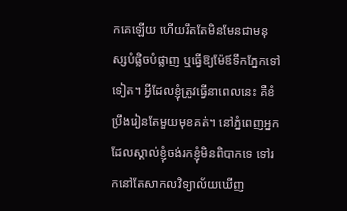កគេឡើយ ហើយរឹតតែមិនមែនជាមនុស្សបំផ្លិចបំផ្លាញ ឬធ្វើឱ្យម៉ែឪទឹកភ្នែកទៅទៀត។ អ្វីដែលខ្ញុំត្រូវធ្វើនាពេលនេះ គឺខំប្រឹងរៀនតែមួយមុខគត់។ នៅភ្នំពេញអ្នកដែលស្គាល់ខ្ញុំចង់រកខ្ញុំមិនពិបាកទេ ទៅរកនៅតែសាកលវិទ្យាល័យឃើញ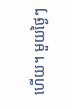ហើយ។ មួយថ្ងៃៗ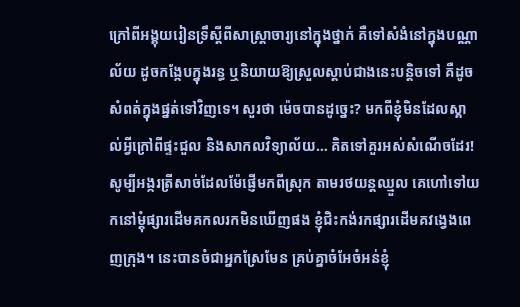ក្រៅពីអង្គុយរៀនទ្រឹស្ដីពីសាស្ត្រាចារ្យនៅក្នុងថ្នាក់ គឺទៅសំងំនៅក្នុងបណ្ណាល័យ ដូចកង្កែបក្នុងរន្ធ ឬនិយាយឱ្យស្រួលស្ដាប់ជាងនេះបន្តិចទៅ គឺដូចសំពត់ក្នុងផ្នត់ទៅវិញទេ។ សួរថា ម៉េចបានដូច្នេះ? មកពីខ្ញុំមិនដែលស្គាល់អ្វីក្រៅពីផ្ទះជួល និងសាកលវិទ្យាល័យ… គិតទៅគួរអស់សំណើចដែរ! សូម្បីអង្ករត្រីសាច់ដែលម៉ែផ្ញើមកពីស្រុក តាមរថយន្ដឈ្មួល គេហៅទៅយកនៅម្ដុំផ្សារដើមគកលរកមិនឃើញផង ខ្ញុំជិះកង់រកផ្សារដើមគវង្វេងពេញក្រុង។ នេះបានចំជាអ្នកស្រែមែន គ្រប់គ្នាចំអែចំអន់ខ្ញុំ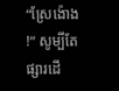“ស្រែង៉ោង!” សូម្បីតែផ្សារដើ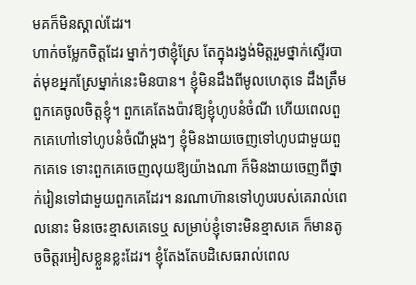មគក៏មិនស្គាល់ដែរ។
ហាក់ចម្លែកចិត្តដែរ ម្នាក់ៗថាខ្ញុំស្រែ តែក្នុងរង្វង់មិត្តរួមថ្នាក់ស្ទើរបាត់មុខអ្នកស្រែម្នាក់នេះមិនបាន។ ខ្ញុំមិនដឹងពីមូលហេតុទេ ដឹងត្រឹមពួកគេចូលចិត្តខ្ញុំ។ ពួកគេតែងប៉ាវឱ្យខ្ញុំហូបនំចំណី ហើយពេលពួកគេហៅទៅហូបនំចំណីម្ដងៗ ខ្ញុំមិនងាយចេញទៅហូបជាមួយពួកគេទេ ទោះពួកគេចេញលុយឱ្យយ៉ាងណា ក៏មិនងាយចេញពីថ្នាក់រៀនទៅជាមួយពួកគេដែរ។ នរណាហ៊ានទៅហូបរបស់គេរាល់ពេលនោះ មិនចេះខ្មាសគេទេឬ សម្រាប់ខ្ញុំទោះមិនខ្មាសគេ ក៏មានតូចចិត្តរអៀសខ្លួនខ្លះដែរ។ ខ្ញុំតែងតែបដិសេធរាល់ពេល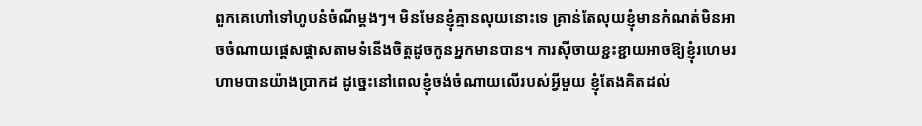ពួកគេហៅទៅហូបនំចំណីម្ដងៗ។ មិនមែនខ្ញុំគ្មានលុយនោះទេ គ្រាន់តែលុយខ្ញុំមានកំណត់មិនអាចចំណាយផ្ដេសផ្ដាសតាមទំនើងចិត្តដូចកូនអ្នកមានបាន។ ការស៊ីចាយខ្ជះខ្ជាយអាចឱ្យខ្ញុំរហេមរហាមបានយ៉ាងប្រាកដ ដូច្នេះនៅពេលខ្ញុំចង់ចំណាយលើរបស់អ្វីមួយ ខ្ញុំតែងគិតដល់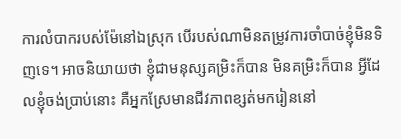ការលំបាករបស់ម៉ែនៅឯស្រុក បើរបស់ណាមិនតម្រូវការចាំបាច់ខ្ញុំមិនទិញទេ។ អាចនិយាយថា ខ្ញុំជាមនុស្សគម្រិះក៏បាន មិនគម្រិះក៏បាន អ្វីដែលខ្ញុំចង់ប្រាប់នោះ គឺអ្នកស្រែមានជីវភាពខ្សត់មករៀននៅ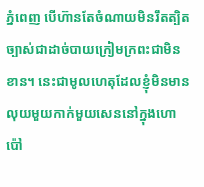ភ្នំពេញ បើហ៊ានតែចំណាយមិនរឹតត្បិតច្បាស់ជាដាច់បាយក្រៀមក្រពះជាមិន ខាន។ នេះជាមូលហេតុដែលខ្ញុំមិនមានលុយមួយកាក់មួយសេននៅក្នុងហោប៉ៅ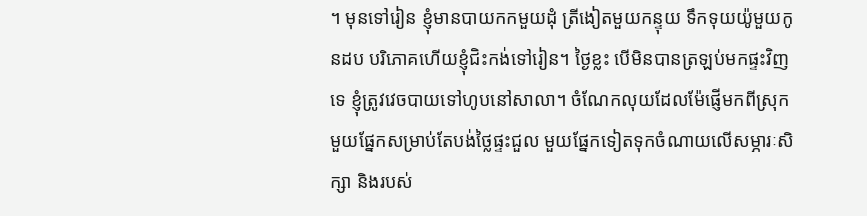។ មុនទៅរៀន ខ្ញុំមានបាយកកមួយដុំ ត្រីងៀតមួយកន្ទុយ ទឹកទុយយ៉ូមួយកូនដប បរិភោគហើយខ្ញុំជិះកង់ទៅរៀន។ ថ្ងៃខ្លះ បើមិនបានត្រឡប់មកផ្ទះវិញទេ ខ្ញុំត្រូវវេចបាយទៅហូបនៅសាលា។ ចំណែកលុយដែលម៉ែផ្ញើមកពីស្រុក មួយផ្នែកសម្រាប់តែបង់ថ្លៃផ្ទះជួល មួយផ្នែកទៀតទុកចំណាយលើសម្ភារៈសិក្សា និងរបស់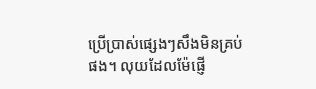ប្រើប្រាស់ផ្សេងៗសឹងមិនគ្រប់ផង។ លុយដែលម៉ែផ្ញើ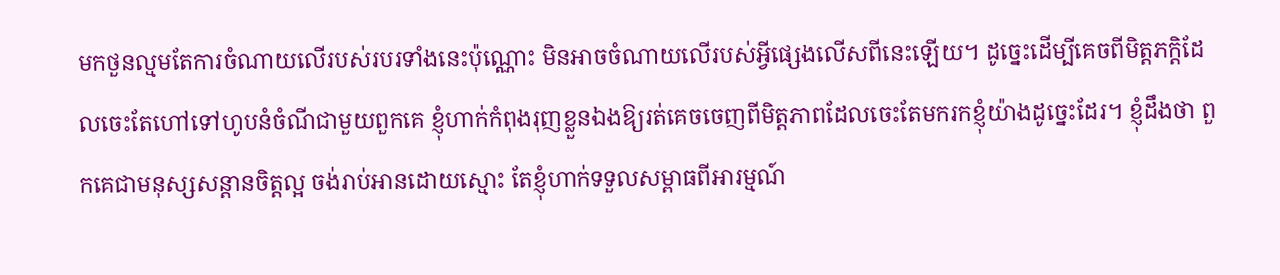មកថួនល្មមតែការចំណាយលើរបស់របរទាំងនេះប៉ុណ្ណោះ មិនអាចចំណាយលើរបស់អ្វីផ្សេងលើសពីនេះឡើយ។ ដូច្នេះដើម្បីគេចពីមិត្តភក្តិដែលចេះតែហៅទៅហូបនំចំណីជាមួយពួកគេ ខ្ញុំហាក់កំពុងរុញខ្លួនឯងឱ្យរត់គេចចេញពីមិត្តភាពដែលចេះតែមករកខ្ញុំយ៉ាងដូច្នេះដែរ។ ខ្ញុំដឹងថា ពួកគេជាមនុស្សសន្ដានចិត្តល្អ ចង់រាប់អានដោយស្មោះ តែខ្ញុំហាក់ទទួលសម្ពាធពីអារម្មណ៍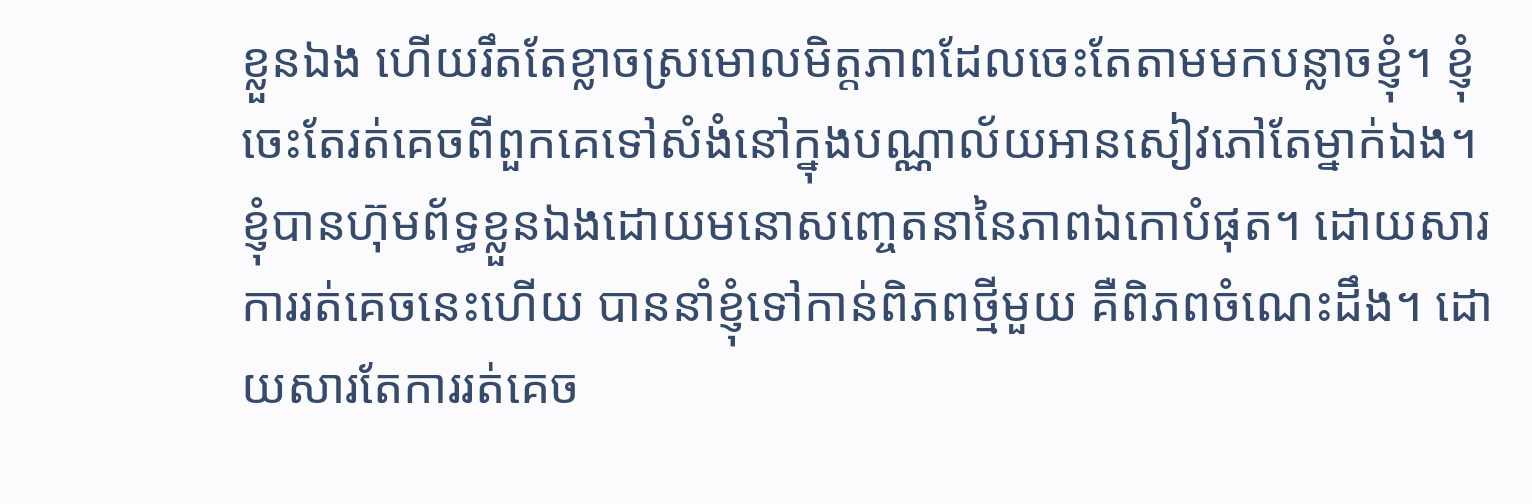ខ្លួនឯង ហើយរឹតតែខ្លាចស្រមោលមិត្តភាពដែលចេះតែតាមមកបន្លាចខ្ញុំ។ ខ្ញុំចេះតែរត់គេចពីពួកគេទៅសំងំនៅក្នុងបណ្ណាល័យអានសៀវភៅតែម្នាក់ឯង។ ខ្ញុំបានហ៊ុមព័ទ្ធខ្លួនឯងដោយមនោសញ្ចេតនានៃភាពឯកោបំផុត។ ដោយសារការរត់គេចនេះហើយ បាននាំខ្ញុំទៅកាន់ពិភពថ្មីមួយ គឺពិភពចំណេះដឹង។ ដោយសារតែការរត់គេច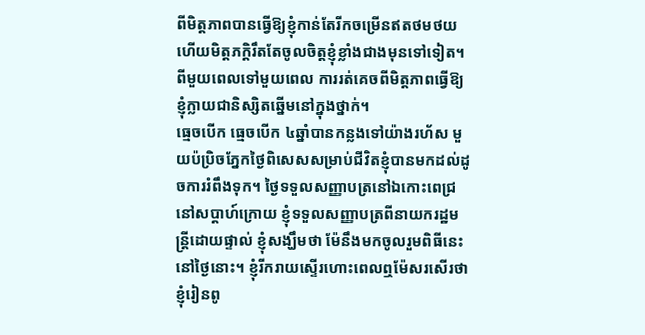ពីមិត្តភាពបានធ្វើឱ្យខ្ញុំកាន់តែរីកចម្រើនឥតថមថយ ហើយមិត្តភក្ដិរឹតតែចូលចិត្តខ្ញុំខ្លាំងជាងមុនទៅទៀត។ ពីមួយពេលទៅមួយពេល ការរត់គេចពីមិត្តភាពធ្វើឱ្យខ្ញុំក្លាយជានិស្សិតឆ្នើមនៅក្នុងថ្នាក់។
ធ្មេចបើក ធ្មេចបើក ៤ឆ្នាំបានកន្លងទៅយ៉ាងរហ័ស មួយប៉ប្រិចភ្នែកថ្ងៃពិសេសសម្រាប់ជីវិតខ្ញុំបានមកដល់ដូចការរំពឹងទុក។ ថ្ងៃទទួលសញ្ញាបត្រនៅឯកោះពេជ្រ នៅសប្ដាហ៍ក្រោយ ខ្ញុំទទួលសញ្ញាបត្រពីនាយករដ្ឋមន្ត្រីដោយផ្ទាល់ ខ្ញុំសង្ឃឹមថា ម៉ែនឹងមកចូលរួមពិធីនេះនៅថ្ងៃនោះ។ ខ្ញុំរីករាយស្ទើរហោះពេលឮម៉ែសរសើរថា ខ្ញុំរៀនពូ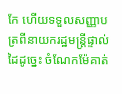កែ ហើយទទួលសញ្ញាបត្រពីនាយករដ្ឋមន្ត្រីផ្ទាល់ដៃដូច្នេះ ចំណែកម៉ែគាត់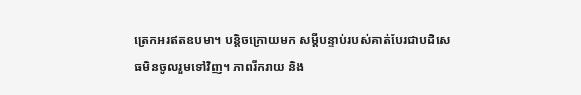ត្រេកអរឥតឧបមា។ បន្តិចក្រោយមក សម្ដីបន្ទាប់របស់គាត់បែរជាបដិសេធមិនចូលរួមទៅវិញ។ ភាពរីករាយ និង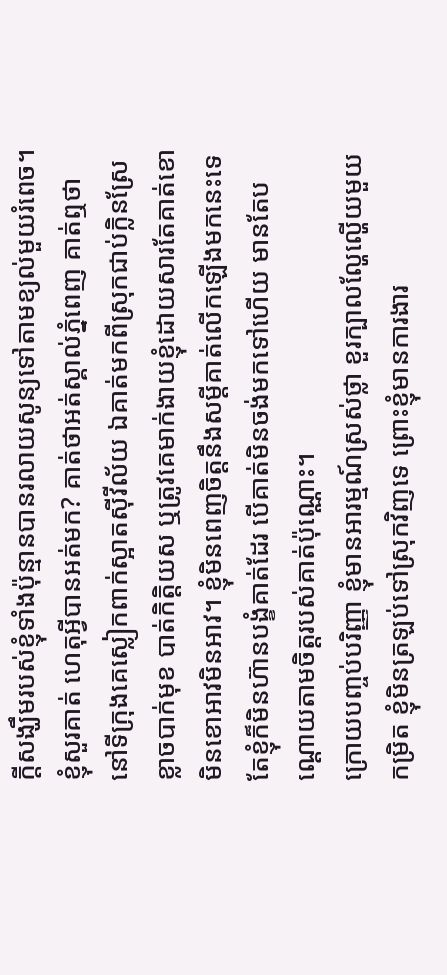ក្ដីសង្ឃឹមរបស់ខ្ញុំទាំងប៉ុន្មានបានរលាយសូន្យទៅតាមខ្យល់មួយរំពេច។ ខ្ញុំសួរគាត់ ហេតុអ្វីបានអត់មក? គាត់ថាអត់ស្គាល់ភ្នំពេញ គាត់ឮថានៅទីក្រុងគេស្លៀកពាក់ស្អាតស៊ីវីល័យ ឯគាត់មកពីស្រុកជាប់ក្លិនស្រែ ខ្លាចបាក់មុខ បាត់កិត្តិយស ឬត្រូវគេមាក់ងាយខ្ញុំដោយសារតែគាត់ខោមិនខោអាវមិនអាវ។ ខ្ញុំមិនពេញចិត្តនឹងសម្ដីគាត់លើកឡើងមកនេះទេ តែខ្ញុំក៏មិនហ៊ានបង្ខំគាត់ដែរ បើគាត់មិនចង់មកទៅហើយ មានតែបណ្ដោយតាមចិត្តរបស់គាត់ប៉ុណ្ណោះ។
ក្រោយបញ្ចប់បរិញ្ញា ខ្ញុំមានអារម្មណ៍ស្រស់ថ្លា ខួរក្បាលល្ហែល្ហើយមួយកម្រិត ខ្ញុំមិនត្រឡប់ទៅស្រុកវិញទេ ព្រោះខ្ញុំមានការងារ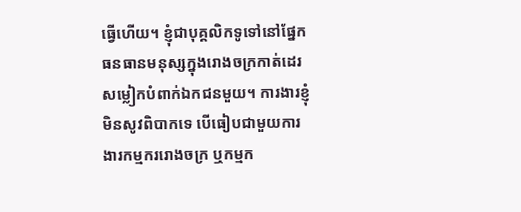ធ្វើហើយ។ ខ្ញុំជាបុគ្គលិកទូទៅនៅផ្នែកធនធានមនុស្សក្នុងរោងចក្រកាត់ដេរសម្លៀកបំពាក់ឯកជនមួយ។ ការងារខ្ញុំមិនសូវពិបាកទេ បើធៀបជាមួយការងារកម្មកររោងចក្រ ឬកម្មក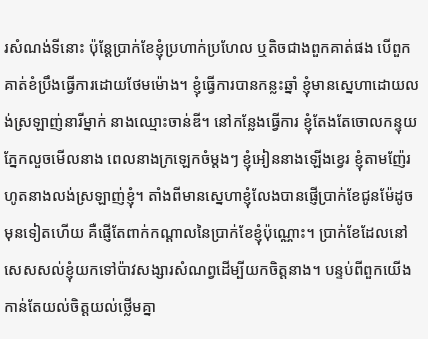រសំណង់ទីនោះ ប៉ុន្តែប្រាក់ខែខ្ញុំប្រហាក់ប្រហែល ឬតិចជាងពួកគាត់ផង បើពួកគាត់ខំប្រឹងធ្វើការដោយថែមម៉ោង។ ខ្ញុំធ្វើការបានកន្លះឆ្នាំ ខ្ញុំមានស្នេហាដោយលង់ស្រឡាញ់នារីម្នាក់ នាងឈ្មោះចាន់ឌី។ នៅកន្លែងធ្វើការ ខ្ញុំតែងតែចោលកន្ទុយភ្នែកលួចមើលនាង ពេលនាងក្រឡេកចំម្ដងៗ ខ្ញុំអៀននាងឡើងខ្វេរ ខ្ញុំតាមញ៉ែរហូតនាងលង់ស្រឡាញ់ខ្ញុំ។ តាំងពីមានស្នេហាខ្ញុំលែងបានផ្ញើប្រាក់ខែជូនម៉ែដូចមុនទៀតហើយ គឺផ្ញើតែពាក់កណ្ដាលនៃប្រាក់ខែខ្ញុំប៉ុណ្ណោះ។ ប្រាក់ខែដែលនៅសេសសល់ខ្ញុំយកទៅប៉ាវសង្សារសំណព្វដើម្បីយកចិត្តនាង។ បន្ទប់ពីពួកយើងកាន់តែយល់ចិត្តយល់ថ្លើមគ្នា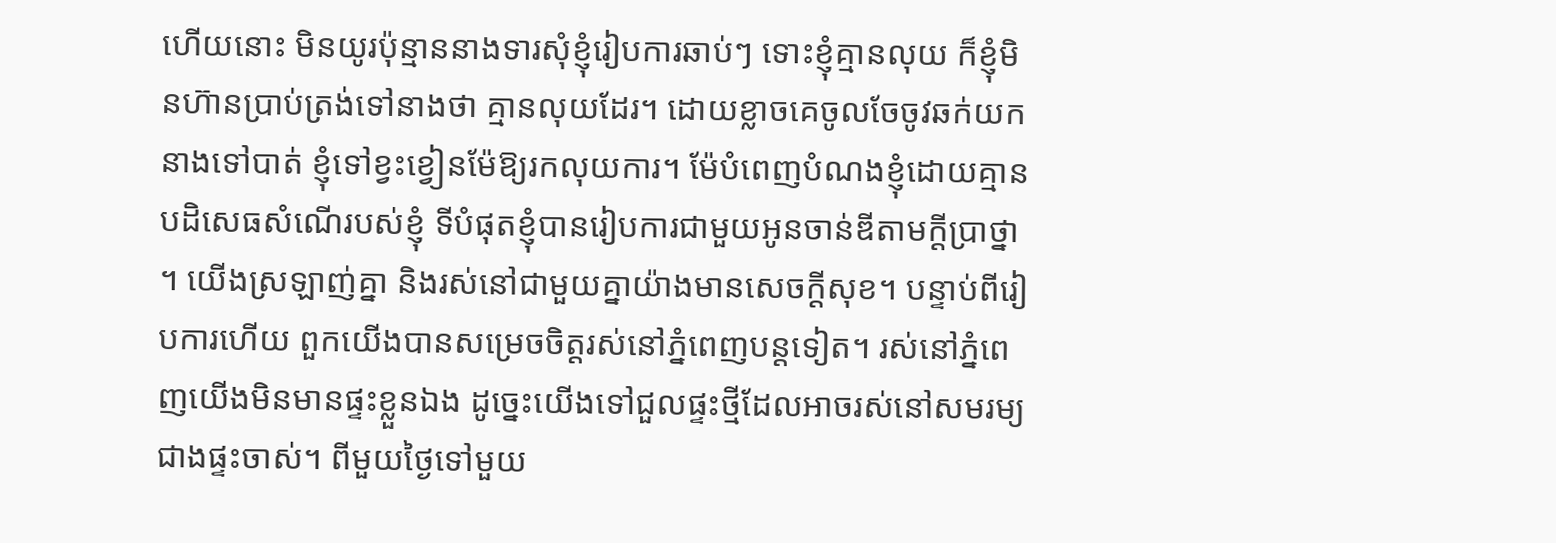ហើយនោះ មិនយូរប៉ុន្មាននាងទារសុំខ្ញុំរៀបការឆាប់ៗ ទោះខ្ញុំគ្មានលុយ ក៏ខ្ញុំមិនហ៊ានប្រាប់ត្រង់ទៅនាងថា គ្មានលុយដែរ។ ដោយខ្លាចគេចូលចែចូវឆក់យកនាងទៅបាត់ ខ្ញុំទៅខ្វះខ្វៀនម៉ែឱ្យរកលុយការ។ ម៉ែបំពេញបំណងខ្ញុំដោយគ្មានបដិសេធសំណើរបស់ខ្ញុំ ទីបំផុតខ្ញុំបានរៀបការជាមួយអូនចាន់ឌីតាមក្ដីប្រាថ្នា។ យើងស្រឡាញ់គ្នា និងរស់នៅជាមួយគ្នាយ៉ាងមានសេចក្ដីសុខ។ បន្ទាប់ពីរៀបការហើយ ពួកយើងបានសម្រេចចិត្តរស់នៅភ្នំពេញបន្តទៀត។ រស់នៅភ្នំពេញយើងមិនមានផ្ទះខ្លួនឯង ដូច្នេះយើងទៅជួលផ្ទះថ្មីដែលអាចរស់នៅសមរម្យជាងផ្ទះចាស់។ ពីមួយថ្ងៃទៅមួយ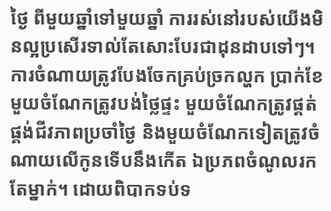ថ្ងៃ ពីមួយឆ្នាំទៅមួយឆ្នាំ ការរស់នៅរបស់យើងមិនល្អប្រសើរទាល់តែសោះបែរជាដុនដាបទៅៗ។ ការចំណាយត្រូវបែងចែកគ្រប់ច្រកល្ហក ប្រាក់ខែមួយចំណែកត្រូវបង់ថ្លៃផ្ទះ មួយចំណែកត្រូវផ្គត់ផ្គង់ជីវភាពប្រចាំថ្ងៃ និងមួយចំណែកទៀតត្រូវចំណាយលើកូនទើបនឹងកើត ឯប្រភពចំណូលរកតែម្នាក់។ ដោយពិបាកទប់ទ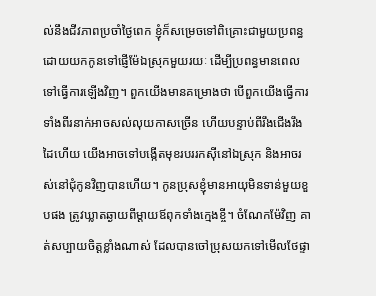ល់នឹងជីវភាពប្រចាំថ្ងៃពេក ខ្ញុំក៏សម្រេចទៅពិគ្រោះជាមួយប្រពន្ធ ដោយយកកូនទៅផ្ញើម៉ែឯស្រុកមួយរយៈ ដើម្បីប្រពន្ធមានពេលទៅធ្វើការឡើងវិញ។ ពួកយើងមានគម្រោងថា បើពួកយើងធ្វើការទាំងពីរនាក់អាចសល់លុយកាសច្រើន ហើយបន្ទាប់ពីរឹងជើងរឹងដៃហើយ យើងអាចទៅបង្កើតមុខរបររកស៊ីនៅឯស្រុក និងអាចរស់នៅជុំកូនវិញបានហើយ។ កូនប្រុសខ្ញុំមានអាយុមិនទាន់មួយខួបផង ត្រូវឃ្លាតឆ្ងាយពីម្ដាយឪពុកទាំងក្មេងខ្ចី។ ចំណែកម៉ែវិញ គាត់សប្បាយចិត្តខ្លាំងណាស់ ដែលបានចៅប្រុសយកទៅមើលថែផ្ទា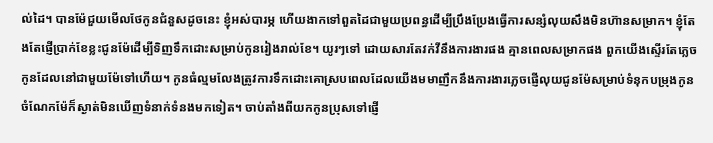ល់ដៃ។ បានម៉ែជួយមើលថែកូនជំនួសដូចនេះ ខ្ញុំអស់បារម្ភ ហើយងាកទៅពួតដៃជាមួយប្រពន្ធដើម្បីប្រឹងប្រែងធ្វើការសន្សំលុយសឹងមិនហ៊ានសម្រាក។ ខ្ញុំតែងតែផ្ញើប្រាក់ខែខ្លះជូនម៉ែដើម្បីទិញទឹកដោះសម្រាប់កូនរៀងរាល់ខែ។ យូរៗទៅ ដោយសារតែវក់វីនឹងការងារផង គ្មានពេលសម្រាកផង ពួកយើងស្ទើរតែភ្លេចកូនដែលនៅជាមួយម៉ែទៅហើយ។ កូនធំល្មមលែងត្រូវការទឹកដោះគោស្របពេលដែលយើងមមាញឹកនឹងការងារភ្លេចផ្ញើលុយជូនម៉ែសម្រាប់ទំនុកបម្រុងកូន ចំណែកម៉ែក៏ស្ងាត់មិនឃើញទំនាក់ទំនងមកទៀត។ ចាប់តាំងពីយកកូនប្រុសទៅផ្ញើ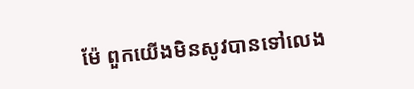ម៉ែ ពួកយើងមិនសូវបានទៅលេង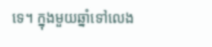ទេ។ ក្នុងមួយឆ្នាំទៅលេង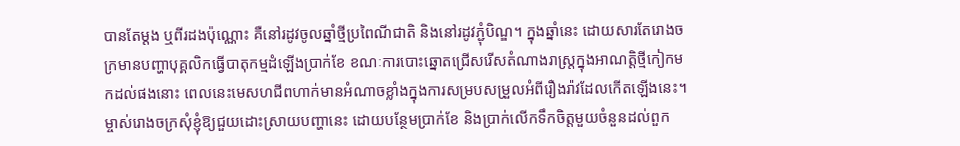បានតែម្ដង ឬពីរដងប៉ុណ្ណោះ គឺនៅរដូវចូលឆ្នាំថ្មីប្រពៃណីជាតិ និងនៅរដូវភ្ជុំបិណ្ឌ។ ក្នុងឆ្នាំនេះ ដោយសារតែរោងចក្រមានបញ្ហាបុគ្គលិកធ្វើបាតុកម្មដំឡើងប្រាក់ខែ ខណៈការបោះឆ្នោតជ្រើសរើសតំណាងរាស្ត្រក្នុងអាណត្តិថ្មីកៀកមកដល់ផងនោះ ពេលនេះមេសហជីពហាក់មានអំណាចខ្លាំងក្នុងការសម្របសម្រួលអំពីរឿងរ៉ាវដែលកើតឡើងនេះ។ ម្ចាស់រោងចក្រសុំខ្ញុំឱ្យជួយដោះស្រាយបញ្ហានេះ ដោយបន្ថែមប្រាក់ខែ និងប្រាក់លើកទឹកចិត្តមួយចំនួនដល់ពួក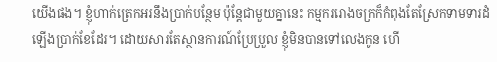យើងផង។ ខ្ញុំហាក់ត្រេកអរនឹងប្រាក់បន្ថែម ប៉ុន្តែជាមួយគ្នានេះ កម្មកររោងចក្រក៏កំពុងតែស្រែកទាមទារដំឡើងប្រាក់ខែដែរ។ ដោយសារតែស្ថានការណ៍ប្រែប្រួល ខ្ញុំមិនបានទៅលេងកូន ហើ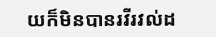យក៏មិនបានរវីរវល់ដ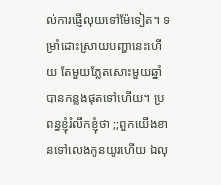ល់ការផ្ញើលុយទៅម៉ែទៀត។ ទម្រាំដោះស្រាយបញ្ហានេះហើយ តែមួយភ្លែតសោះមួយឆ្នាំបានកន្លងផុតទៅហើយ។ ប្រពន្ធខ្ញុំរំលឹកខ្ញុំថា ;;ពួកយើងខានទៅលេងកូនយូរហើយ ឯលុ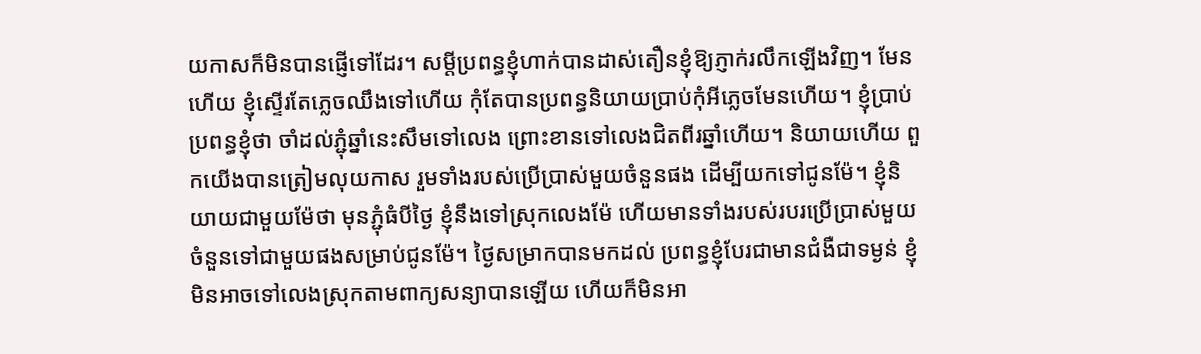យកាសក៏មិនបានផ្ញើទៅដែរ។ សម្ដីប្រពន្ធខ្ញុំហាក់បានដាស់តឿនខ្ញុំឱ្យភ្ញាក់រលឹកឡើងវិញ។ មែនហើយ ខ្ញុំស្ទើរតែភ្លេចឈឹងទៅហើយ កុំតែបានប្រពន្ធនិយាយប្រាប់កុំអីភ្លេចមែនហើយ។ ខ្ញុំប្រាប់ប្រពន្ធខ្ញុំថា ចាំដល់ភ្ជុំឆ្នាំនេះសឹមទៅលេង ព្រោះខានទៅលេងជិតពីរឆ្នាំហើយ។ និយាយហើយ ពួកយើងបានត្រៀមលុយកាស រួមទាំងរបស់ប្រើប្រាស់មួយចំនួនផង ដើម្បីយកទៅជូនម៉ែ។ ខ្ញុំនិយាយជាមួយម៉ែថា មុនភ្ជុំធំបីថ្ងៃ ខ្ញុំនឹងទៅស្រុកលេងម៉ែ ហើយមានទាំងរបស់របរប្រើប្រាស់មួយចំនួនទៅជាមួយផងសម្រាប់ជូនម៉ែ។ ថ្ងៃសម្រាកបានមកដល់ ប្រពន្ធខ្ញុំបែរជាមានជំងឺជាទម្ងន់ ខ្ញុំមិនអាចទៅលេងស្រុកតាមពាក្យសន្យាបានឡើយ ហើយក៏មិនអា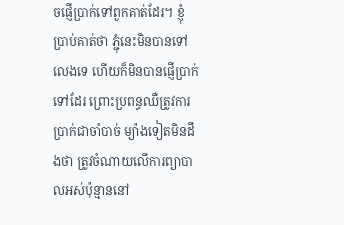ចផ្ញើប្រាក់ទៅពួកគាត់ដែរ។ ខ្ញុំប្រាប់គាត់ថា ភ្ជុំនេះមិនបានទៅលេងទេ ហើយក៏មិនបានផ្ញើប្រាក់ទៅដែរ ព្រោះប្រពន្ធឈឺត្រូវការប្រាក់ជាចាំបាច់ ម្យ៉ាងទៀតមិនដឹងថា ត្រូវចំណាយលើការព្យាបាលអស់ប៉ុន្មាននៅ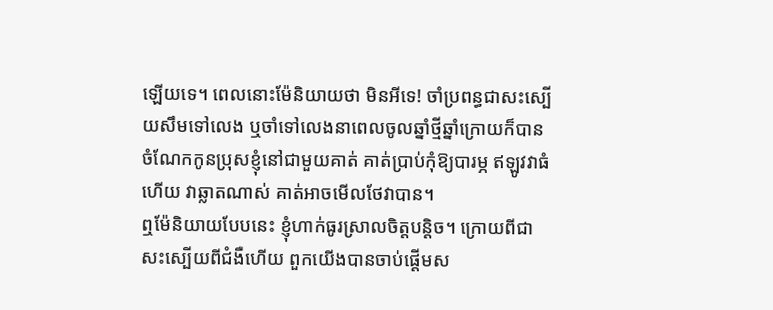ឡើយទេ។ ពេលនោះម៉ែនិយាយថា មិនអីទេ! ចាំប្រពន្ធជាសះស្បើយសឹមទៅលេង ឬចាំទៅលេងនាពេលចូលឆ្នាំថ្មីឆ្នាំក្រោយក៏បាន ចំណែកកូនប្រុសខ្ញុំនៅជាមួយគាត់ គាត់ប្រាប់កុំឱ្យបារម្ភ ឥឡូវវាធំហើយ វាឆ្លាតណាស់ គាត់អាចមើលថែវាបាន។
ឮម៉ែនិយាយបែបនេះ ខ្ញុំហាក់ធូរស្រាលចិត្តបន្តិច។ ក្រោយពីជាសះស្បើយពីជំងឺហើយ ពួកយើងបានចាប់ផ្ដើមស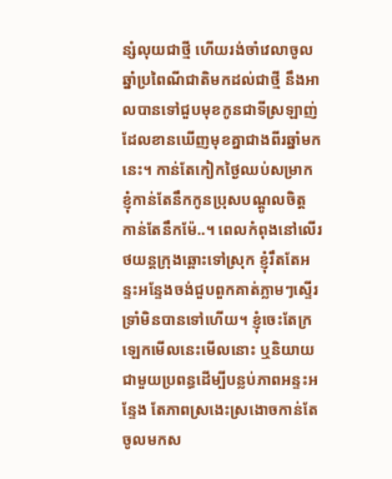ន្សំលុយជាថ្មី ហើយរង់ចាំវេលាចូលឆ្នាំប្រពៃណីជាតិមកដល់ជាថ្មី នឹងអាលបានទៅជួបមុខកូនជាទីស្រឡាញ់ដែលខានឃើញមុខគ្នាជាងពីរឆ្នាំមកនេះ។ កាន់តែកៀកថ្ងៃឈប់សម្រាក ខ្ញុំកាន់តែនឹកកូនប្រុសបណ្ដូលចិត្ត កាន់តែនឹកម៉ែ..។ ពេលកំពុងនៅលើរថយន្តក្រុងឆ្ពោះទៅស្រុក ខ្ញុំរឹតតែអន្ទះអន្ទែងចង់ជួបពួកគាត់ភ្លាមៗស្ទើរទ្រាំមិនបានទៅហើយ។ ខ្ញុំចេះតែក្រឡេកមើលនេះមើលនោះ ឬនិយាយជាមួយប្រពន្ធដើម្បីបន្លប់ភាពអន្ទះអន្ទែង តែភាពស្រងេះស្រងោចកាន់តែចូលមកស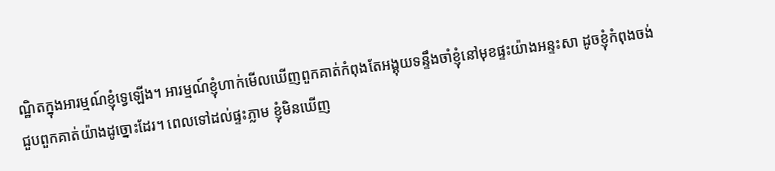ណ្ឋិតក្នុងអារម្មណ៍ខ្ញុំទ្វេឡើង។ អារម្មណ៍ខ្ញុំហាក់មើលឃើញពួកគាត់កំពុងតែអង្គុយទន្ទឹងចាំខ្ញុំនៅមុខផ្ទះយ៉ាងអន្ទះសា ដូចខ្ញុំកំពុងចង់ជួបពួកគាត់យ៉ាងដូច្នោះដែរ។ ពេលទៅដល់ផ្ទះភ្លាម ខ្ញុំមិនឃើញ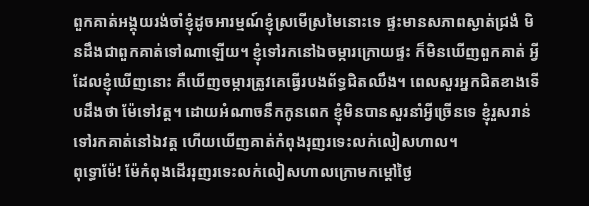ពួកគាត់អង្គុយរង់ចាំខ្ញុំដូចអារម្មណ៍ខ្ញុំស្រមើស្រមៃនោះទេ ផ្ទះមានសភាពស្ងាត់ជ្រងំ មិនដឹងជាពួកគាត់ទៅណាឡើយ។ ខ្ញុំទៅរកនៅឯចម្ការក្រោយផ្ទះ ក៏មិនឃើញពួកគាត់ អ្វីដែលខ្ញុំឃើញនោះ គឺឃើញចម្ការត្រូវគេធ្វើរបងព័ទ្ធជិតឈឹង។ ពេលសួរអ្នកជិតខាងទើបដឹងថា ម៉ែទៅវត្ត។ ដោយអំណាចនឹកកូនពេក ខ្ញុំមិនបានសួរនាំអ្វីច្រើនទេ ខ្ញុំរួសរាន់ទៅរកគាត់នៅឯវត្ត ហើយឃើញគាត់កំពុងរុញរទេះលក់លៀសហាល។
ពុទ្ធោម៉ែ! ម៉ែកំពុងដើររុញរទេះលក់លៀសហាលក្រោមកម្ដៅថ្ងៃ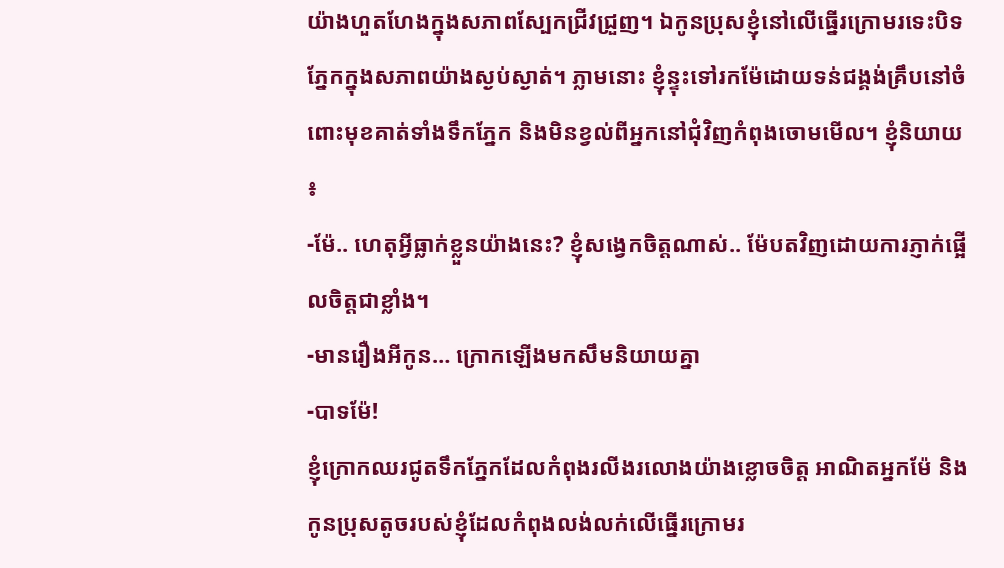យ៉ាងហួតហែងក្នុងសភាពស្បែកជ្រីវជ្រួញ។ ឯកូនប្រុសខ្ញុំនៅលើធ្នើរក្រោមរទេះបិទភ្នែកក្នុងសភាពយ៉ាងស្ងប់ស្ងាត់។ ភ្លាមនោះ ខ្ញុំន្ទុះទៅរកម៉ែដោយទន់ជង្គង់គ្រឹបនៅចំពោះមុខគាត់ទាំងទឹកភ្នែក និងមិនខ្វល់ពីអ្នកនៅជុំវិញកំពុងចោមមើល។ ខ្ញុំនិយាយ៖
-ម៉ែ.. ហេតុអ្វីធ្លាក់ខ្លួនយ៉ាងនេះ? ខ្ញុំសង្វេកចិត្តណាស់.. ម៉ែបតវិញដោយការភ្ញាក់ផ្អើលចិត្តជាខ្លាំង។
-មានរឿងអីកូន… ក្រោកឡើងមកសឹមនិយាយគ្នា
-បាទម៉ែ!
ខ្ញុំក្រោកឈរជូតទឹកភ្នែកដែលកំពុងរលីងរលោងយ៉ាងខ្លោចចិត្ត អាណិតអ្នកម៉ែ និងកូនប្រុសតូចរបស់ខ្ញុំដែលកំពុងលង់លក់លើធ្នើរក្រោមរ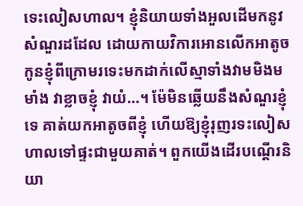ទេះលៀសហាល។ ខ្ញុំនិយាយទាំងអួលដើមកនូវសំណួរដដែល ដោយកាយវិការអោនលើកអាតូចកូនខ្ញុំពីក្រោមរទេះមកដាក់លើស្មាទាំងវាមមិងមមាំង វាខ្លាចខ្ញុំ វាយំ…។ ម៉ែមិនឆ្លើយនឹងសំណួរខ្ញុំទេ គាត់យកអាតូចពីខ្ញុំ ហើយឱ្យខ្ញុំរុញរទះលៀសហាលទៅផ្ទះជាមួយគាត់។ ពួកយើងដើរបណ្ដើរនិយា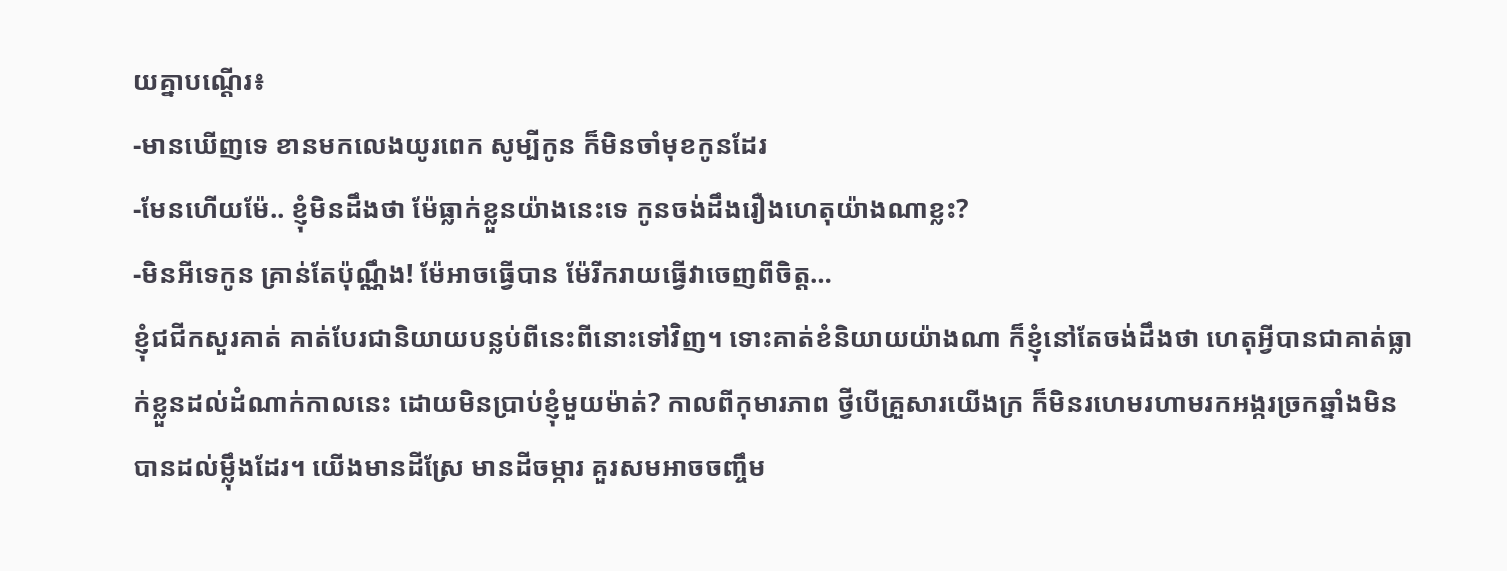យគ្នាបណ្ដើរ៖
-មានឃើញទេ ខានមកលេងយូរពេក សូម្បីកូន ក៏មិនចាំមុខកូនដែរ
-មែនហើយម៉ែ.. ខ្ញុំមិនដឹងថា ម៉ែធ្លាក់ខ្លួនយ៉ាងនេះទេ កូនចង់ដឹងរឿងហេតុយ៉ាងណាខ្លះ?
-មិនអីទេកូន គ្រាន់តែប៉ុណ្ណឹង! ម៉ែអាចធ្វើបាន ម៉ែរីករាយធ្វើវាចេញពីចិត្ត…
ខ្ញុំជជីកសួរគាត់ គាត់បែរជានិយាយបន្លប់ពីនេះពីនោះទៅវិញ។ ទោះគាត់ខំនិយាយយ៉ាងណា ក៏ខ្ញុំនៅតែចង់ដឹងថា ហេតុអ្វីបានជាគាត់ធ្លាក់ខ្លួនដល់ដំណាក់កាលនេះ ដោយមិនប្រាប់ខ្ញុំមួយម៉ាត់? កាលពីកុមារភាព ថ្វីបើគ្រួសារយើងក្រ ក៏មិនរហេមរហាមរកអង្ករច្រកឆ្នាំងមិនបានដល់ម្ល៉ឹងដែរ។ យើងមានដីស្រែ មានដីចម្ការ គួរសមអាចចញ្ចឹម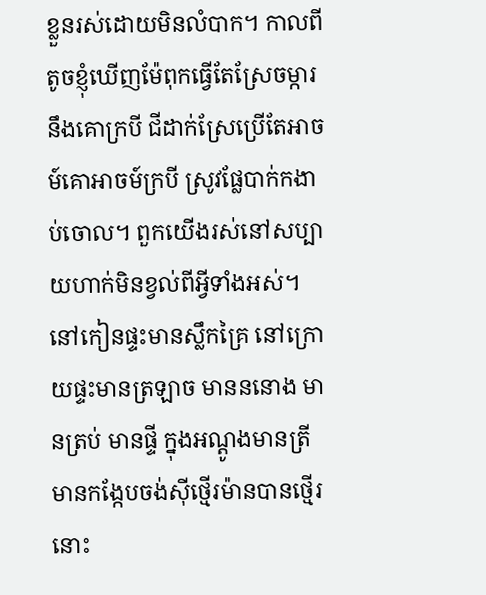ខ្លួនរស់ដោយមិនលំបាក។ កាលពីតូចខ្ញុំឃើញម៉ែពុកធ្វើតែស្រែចម្ការនឹងគោក្របី ជីដាក់ស្រែប្រើតែអាចម៍គោអាចម៍ក្របី ស្រូវផ្លែបាក់កងាប់ចោល។ ពួកយើងរស់នៅសប្បាយហាក់មិនខ្វល់ពីអ្វីទាំងអស់។ នៅកៀនផ្ទះមានស្លឹកគ្រៃ នៅក្រោយផ្ទះមានត្រឡាច មានននោង មានត្រប់ មានផ្ទី ក្នុងអណ្ដូងមានត្រីមានកង្កែបចង់ស៊ីថ្មើរម៉ានបានថ្មើរនោះ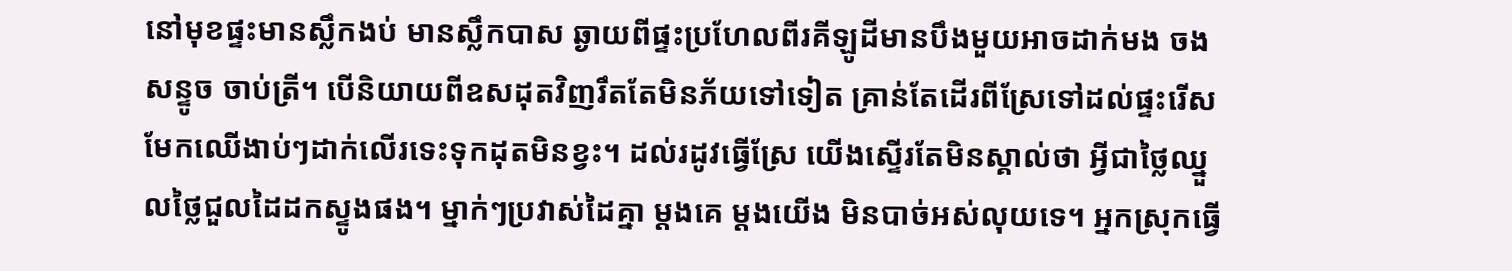នៅមុខផ្ទះមានស្លឹកងប់ មានស្លឹកបាស ឆ្ងាយពីផ្ទះប្រហែលពីរគីឡូដីមានបឹងមួយអាចដាក់មង ចងសន្ទូច ចាប់ត្រី។ បើនិយាយពីឧសដុតវិញរឹតតែមិនភ័យទៅទៀត គ្រាន់តែដើរពីស្រែទៅដល់ផ្ទះរើសមែកឈើងាប់ៗដាក់លើរទេះទុកដុតមិនខ្វះ។ ដល់រដូវធ្វើស្រែ យើងស្ទើរតែមិនស្គាល់ថា អ្វីជាថ្លៃឈ្នួលថ្លៃជួលដៃដកស្ទូងផង។ ម្នាក់ៗប្រវាស់ដៃគ្នា ម្តងគេ ម្តងយើង មិនបាច់អស់លុយទេ។ អ្នកស្រុកធ្វើ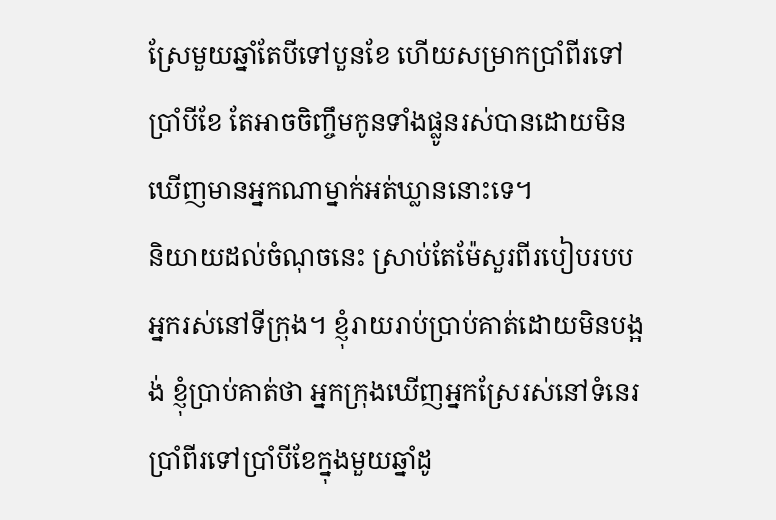ស្រែមួយឆ្នាំតែបីទៅបួនខែ ហើយសម្រាកប្រាំពីរទៅប្រាំបីខែ តែអាចចិញ្ចឹមកូនទាំងផ្លូនរស់បានដោយមិនឃើញមានអ្នកណាម្នាក់អត់ឃ្លាននោះទេ។
និយាយដល់ចំណុចនេះ ស្រាប់តែម៉ែសួរពីរបៀបរបបអ្នករស់នៅទីក្រុង។ ខ្ញុំរាយរាប់ប្រាប់គាត់ដោយមិនបង្អង់ ខ្ញុំប្រាប់គាត់ថា អ្នកក្រុងឃើញអ្នកស្រែរស់នៅទំនេរប្រាំពីរទៅប្រាំបីខែក្នុងមួយឆ្នាំដូ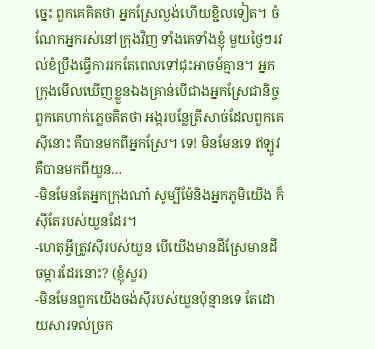ច្នេះ ពួកគេគិតថា អ្នកស្រែល្ងង់ហើយខ្ជិលទៀត។ ចំណែកអ្នករស់នៅក្រុងវិញ ទាំងគេទាំងខ្ញុំ មួយថ្ងៃៗរវល់ខំប្រឹងធ្វើការរកតែពេលទៅជុះអាចម៍គ្មាន។ អ្នកក្រុងមើលឃើញខ្លួនឯងគ្រាន់បើជាងអ្នកស្រែជានិច្ច ពួកគេហាក់ភ្លេចគិតថា អង្ករបន្លែត្រីសាច់ដែលពួកគេស៊ីនោះ គឺបានមកពីអ្នកស្រែ។ ទេ! មិនមែនទេ ឥឡូវគឺបានមកពីយួន…
-មិនមែនតែអ្នកក្រុងណា៎ សូម្បីម៉ែនិងអ្នកភូមិយើង ក៏ស៊ីតែរបស់យួនដែរ។
-ហេតុអ្វីត្រូវស៊ីរបស់យួន បើយើងមានដីស្រែមានដីចម្ការដែរនោះ? (ខ្ញុំសួរ)
-មិនមែនពួកយើងចង់ស៊ីរបស់យួនប៉ុន្មានទេ តែដោយសារទល់ច្រក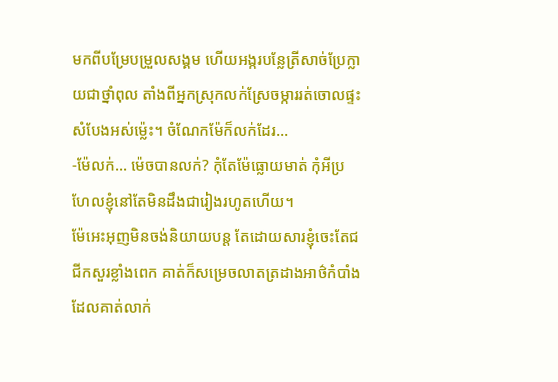មកពីបម្រែបម្រួលសង្គម ហើយអង្ករបន្លែត្រីសាច់ប្រែក្លាយជាថ្នាំពុល តាំងពីអ្នកស្រុកលក់ស្រែចម្ការរត់ចោលផ្ទះសំបែងអស់ម្ល៉េះ។ ចំណែកម៉ែក៏លក់ដែរ…
-ម៉ែលក់… ម៉េចបានលក់? កុំតែម៉ែធ្លោយមាត់ កុំអីប្រហែលខ្ញុំនៅតែមិនដឹងជារៀងរហូតហើយ។
ម៉ែអេះអុញមិនចង់និយាយបន្ត តែដោយសារខ្ញុំចេះតែជជីកសួរខ្លាំងពេក គាត់ក៏សម្រេចលាតត្រដាងអាថ៌កំបាំងដែលគាត់លាក់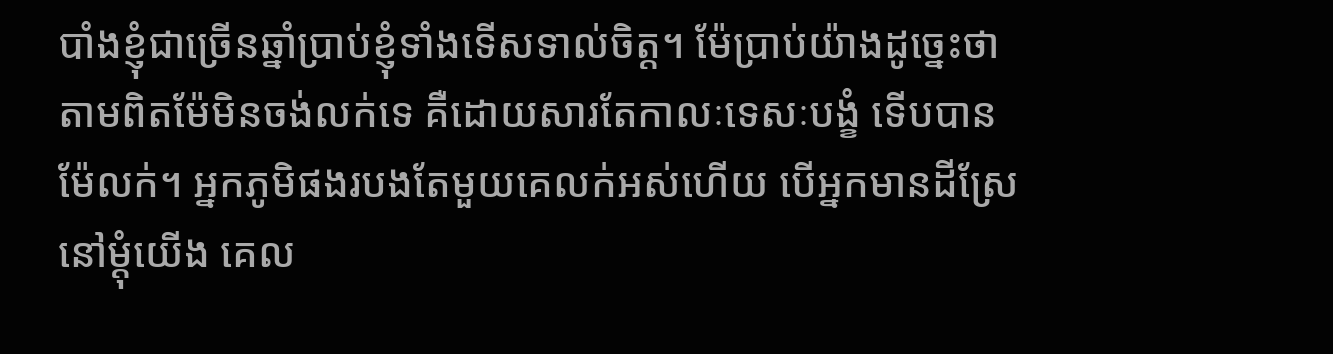បាំងខ្ញុំជាច្រើនឆ្នាំប្រាប់ខ្ញុំទាំងទើសទាល់ចិត្ត។ ម៉ែប្រាប់យ៉ាងដូច្នេះថា តាមពិតម៉ែមិនចង់លក់ទេ គឺដោយសារតែកាលៈទេសៈបង្ខំ ទើបបានម៉ែលក់។ អ្នកភូមិផងរបងតែមួយគេលក់អស់ហើយ បើអ្នកមានដីស្រែនៅម្ដុំយើង គេល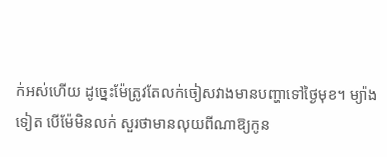ក់អស់ហើយ ដូច្នេះម៉ែត្រូវតែលក់ចៀសវាងមានបញ្ហាទៅថ្ងៃមុខ។ ម្យ៉ាងទៀត បើម៉ែមិនលក់ សួរថាមានលុយពីណាឱ្យកូន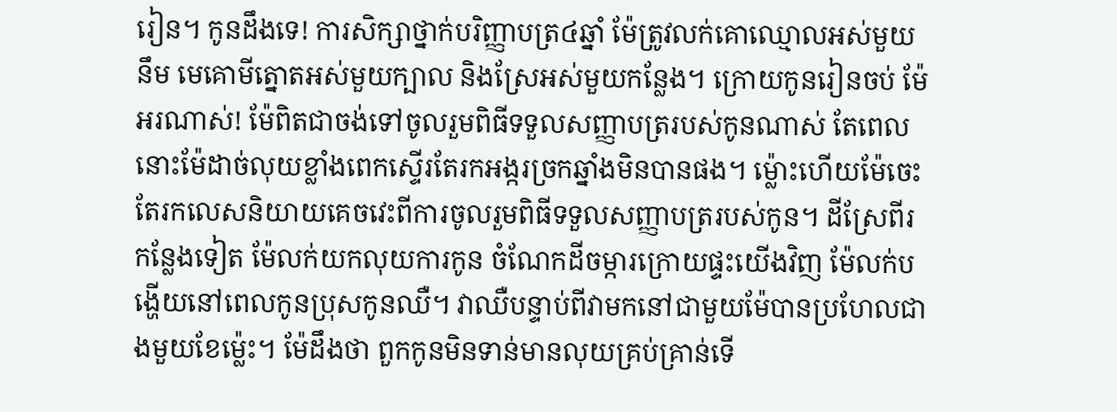រៀន។ កូនដឹងទេ! ការសិក្សាថ្នាក់បរិញ្ញាបត្រ៤ឆ្នាំ ម៉ែត្រូវលក់គោឈ្មោលអស់មួយនឹម មេគោមីត្នោតអស់មួយក្បាល និងស្រែអស់មួយកន្លែង។ ក្រោយកូនរៀនចប់ ម៉ែអរណាស់! ម៉ែពិតជាចង់ទៅចូលរួមពិធីទទួលសញ្ញាបត្ររបស់កូនណាស់ តែពេលនោះម៉ែដាច់លុយខ្លាំងពេកស្ទើរតែរកអង្ករច្រកឆ្នាំងមិនបានផង។ ម្ល៉ោះហើយម៉ែចេះតែរកលេសនិយាយគេចវេះពីការចូលរួមពិធីទទួលសញ្ញាបត្ររបស់កូន។ ដីស្រែពីរកន្លែងទៀត ម៉ែលក់យកលុយការកូន ចំណែកដីចម្ការក្រោយផ្ទះយើងវិញ ម៉ែលក់បង្ហើយនៅពេលកូនប្រុសកូនឈឺ។ វាឈឺបន្ទាប់ពីវាមកនៅជាមួយម៉ែបានប្រហែលជាងមួយខែម្ល៉េះ។ ម៉ែដឹងថា ពួកកូនមិនទាន់មានលុយគ្រប់គ្រាន់ទើ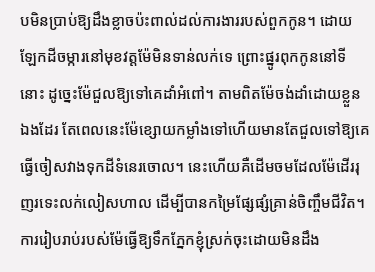បមិនប្រាប់ឱ្យដឹងខ្លាចប៉ះពាល់ដល់ការងាររបស់ពួកកូន។ ដោយឡែកដីចម្ការនៅមុខវត្តម៉ែមិនទាន់លក់ទេ ព្រោះផ្នូរពុកកូននៅទីនោះ ដូច្នេះម៉ែជួលឱ្យទៅគេដាំអំពៅ។ តាមពិតម៉ែចង់ដាំដោយខ្លួនឯងដែរ តែពេលនេះម៉ែខ្សោយកម្លាំងទៅហើយមានតែជួលទៅឱ្យគេធ្វើចៀសវាងទុកដីទំនេរចោល។ នេះហើយគឺដើមចមដែលម៉ែដើររុញរទេះលក់លៀសហាល ដើម្បីបានកម្រៃផ្សែផ្សំគ្រាន់ចិញ្ចឹមជីវិត។
ការរៀបរាប់របស់ម៉ែធ្វើឱ្យទឹកភ្នែកខ្ញុំស្រក់ចុះដោយមិនដឹង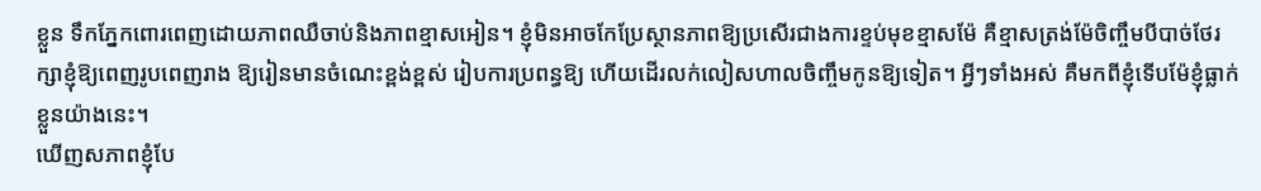ខ្លួន ទឹកភ្នែកពោរពេញដោយភាពឈឺចាប់និងភាពខ្មាសអៀន។ ខ្ញុំមិនអាចកែប្រែស្ថានភាពឱ្យប្រសើរជាងការខ្ទប់មុខខ្មាសម៉ែ គឺខ្មាសត្រង់ម៉ែចិញ្ចឹមបីបាច់ថែរក្សាខ្ញុំឱ្យពេញរូបពេញរាង ឱ្យរៀនមានចំណេះខ្ពង់ខ្ពស់ រៀបការប្រពន្ធឱ្យ ហើយដើរលក់លៀសហាលចិញ្ចឹមកូនឱ្យទៀត។ អ្វីៗទាំងអស់ គឺមកពីខ្ញុំទើបម៉ែខ្ញុំធ្លាក់ខ្លួនយ៉ាងនេះ។
ឃើញសភាពខ្ញុំបែ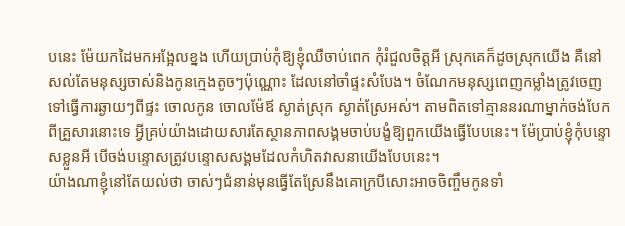បនេះ ម៉ែយកដៃមកអង្អែលខ្នង ហើយប្រាប់កុំឱ្យខ្ញុំឈឺចាប់ពេក កុំរំជួលចិត្តអី ស្រុកគេក៏ដូចស្រុកយើង គឺនៅសល់តែមនុស្សចាស់និងកូនក្មេងតូចៗប៉ុណ្ណោះ ដែលនៅចាំផ្ទះសំបែង។ ចំណែកមនុស្សពេញកម្លាំងត្រូវចេញទៅធ្វើការឆ្ងាយៗពីផ្ទះ ចោលកូន ចោលម៉ែឪ ស្ងាត់ស្រុក ស្ងាត់ស្រែអស់។ តាមពិតទៅគ្មាននរណាម្នាក់ចង់បែកពីគ្រួសារនោះទេ អ្វីគ្រប់យ៉ាងដោយសារតែស្ថានភាពសង្គមចាប់បង្ខំឱ្យពួកយើងធ្វើបែបនេះ។ ម៉ែប្រាប់ខ្ញុំកុំបន្ទោសខ្លួនអី បើចង់បន្ទោសត្រូវបន្ទោសសង្គមដែលកំហិតវាសនាយើងបែបនេះ។
យ៉ាងណាខ្ញុំនៅតែយល់ថា ចាស់ៗជំនាន់មុនធ្វើតែស្រែនឹងគោក្របីសោះអាចចិញ្ចឹមកូនទាំ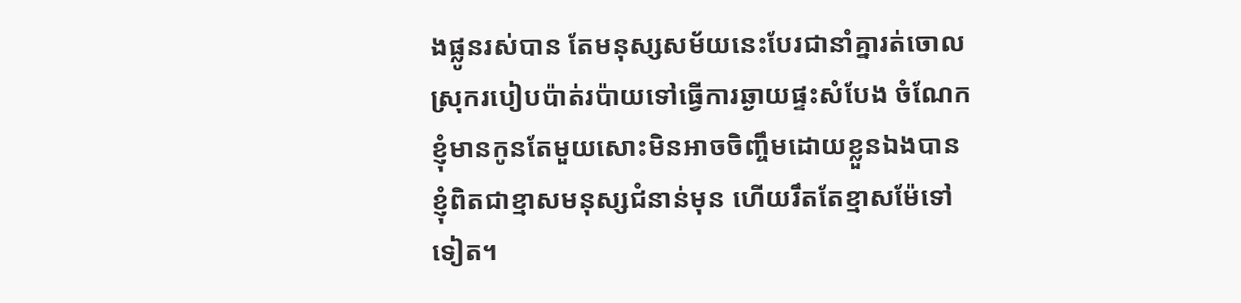ងផ្លូនរស់បាន តែមនុស្សសម័យនេះបែរជានាំគ្នារត់ចោលស្រុករបៀបប៉ាត់រប៉ាយទៅធ្វើការឆ្ងាយផ្ទះសំបែង ចំណែកខ្ញុំមានកូនតែមួយសោះមិនអាចចិញ្ចឹមដោយខ្លួនឯងបាន ខ្ញុំពិតជាខ្មាសមនុស្សជំនាន់មុន ហើយរឹតតែខ្មាសម៉ែទៅទៀត។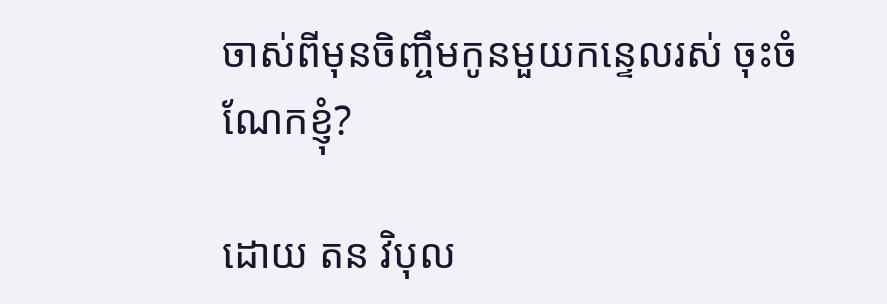ចាស់ពីមុនចិញ្ចឹមកូនមួយកន្ទេលរស់ ចុះចំណែកខ្ញុំ?

ដោយ តន វិបុល